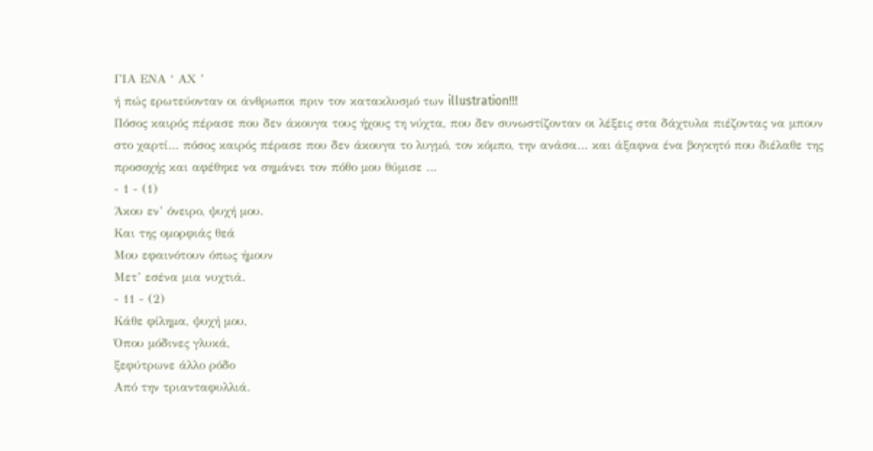ΓΙΑ ΕΝΑ ‘ ΑΧ ’
ή πώς ερωτεύονταν οι άνθρωποι πριν τον κατακλυσμό των illustration!!!
Πόσος καιρός πέρασε που δεν άκουγα τους ήχους τη νύχτα, που δεν συνωστίζονταν οι λέξεις στα δάχτυλα πιέζοντας να μπουν στο χαρτί… πόσος καιρός πέρασε που δεν άκουγα το λυγμό, τον κόμπο, την ανάσα… και άξαφνα ένα βογκητό που διέλαθε της προσοχής και αφέθηκε να σημάνει τον πόθο μου θύμισε …
- 1 - (1)
Άκου εν’ όνειρο, ψυχή μου.
Και της ομορφιάς θεά
Μου εφαινότουν όπως ήμουν
Μετ’ εσένα μια νυχτιά.
- 11 - (2)
Κάθε φίλημα, ψυχή μου,
Όπου μόδινες γλυκά,
ξεφύτρωνε άλλο ρόδο
Από την τριανταφυλλιά.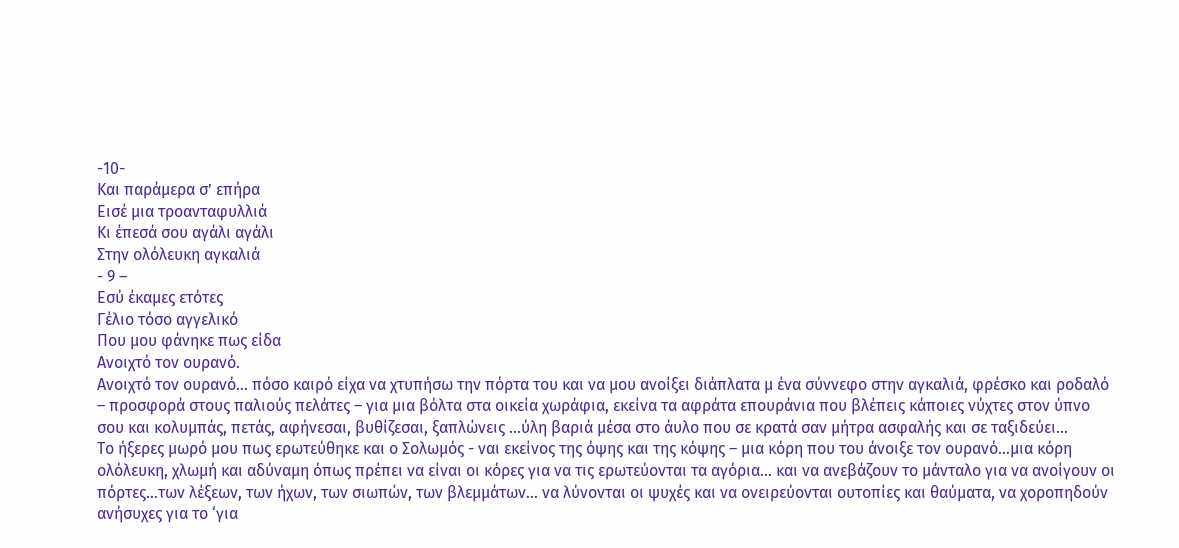-10-
Και παράμερα σ’ επήρα
Εισέ μια τροανταφυλλιά
Κι έπεσά σου αγάλι αγάλι
Στην ολόλευκη αγκαλιά
- 9 –
Εσύ έκαμες ετότες
Γέλιο τόσο αγγελικό
Που μου φάνηκε πως είδα
Ανοιχτό τον ουρανό.
Ανοιχτό τον ουρανό… πόσο καιρό είχα να χτυπήσω την πόρτα του και να μου ανοίξει διάπλατα μ ένα σύννεφο στην αγκαλιά, φρέσκο και ροδαλό – προσφορά στους παλιούς πελάτες – για μια βόλτα στα οικεία χωράφια, εκείνα τα αφράτα επουράνια που βλέπεις κάποιες νύχτες στον ύπνο σου και κολυμπάς, πετάς, αφήνεσαι, βυθίζεσαι, ξαπλώνεις …ύλη βαριά μέσα στο άυλο που σε κρατά σαν μήτρα ασφαλής και σε ταξιδεύει…
Το ήξερες μωρό μου πως ερωτεύθηκε και ο Σολωμός - ναι εκείνος της όψης και της κόψης – μια κόρη που του άνοιξε τον ουρανό…μια κόρη ολόλευκη, χλωμή και αδύναμη όπως πρέπει να είναι οι κόρες για να τις ερωτεύονται τα αγόρια… και να ανεβάζουν το μάνταλο για να ανοίγουν οι πόρτες…των λέξεων, των ήχων, των σιωπών, των βλεμμάτων… να λύνονται οι ψυχές και να ονειρεύονται ουτοπίες και θαύματα, να χοροπηδούν ανήσυχες για το ‘για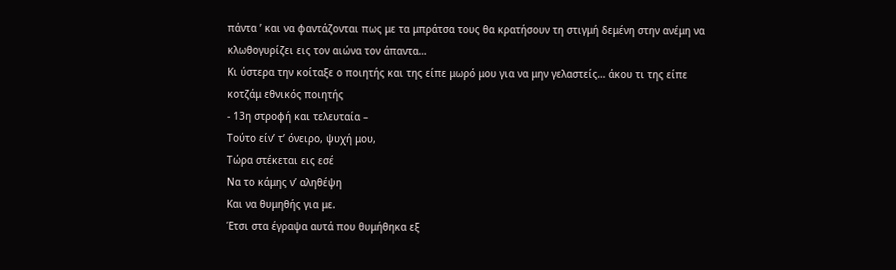πάντα ’ και να φαντάζονται πως με τα μπράτσα τους θα κρατήσουν τη στιγμή δεμένη στην ανέμη να κλωθογυρίζει εις τον αιώνα τον άπαντα…
Κι ύστερα την κοίταξε ο ποιητής και της είπε μωρό μου για να μην γελαστείς… άκου τι της είπε κοτζάμ εθνικός ποιητής
- 13η στροφή και τελευταία –
Τούτο είν’ τ’ όνειρο, ψυχή μου,
Τώρα στέκεται εις εσέ
Να το κάμης ν’ αληθέψη
Και να θυμηθής για με.
Έτσι στα έγραψα αυτά που θυμήθηκα εξ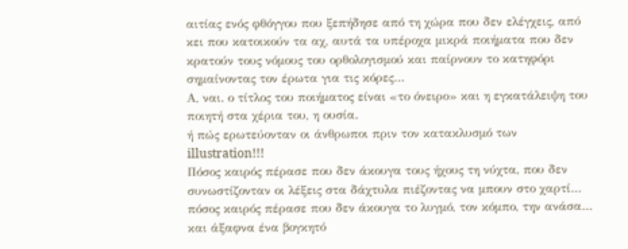αιτίας ενός φθόγγου που ξεπήδησε από τη χώρα που δεν ελέγχεις, από κει που κατοικούν τα αχ, αυτά τα υπέροχα μικρά ποιήματα που δεν κρατούν τους νόμους του ορθολογισμού και παίρνουν το κατηφόρι σημαίνοντας τον έρωτα για τις κόρες…
Α, ναι. ο τίτλος του ποιήματος είναι «το όνειρο» και η εγκατάλειψη του ποιητή στα χέρια του, η ουσία.
ή πώς ερωτεύονταν οι άνθρωποι πριν τον κατακλυσμό των illustration!!!
Πόσος καιρός πέρασε που δεν άκουγα τους ήχους τη νύχτα, που δεν συνωστίζονταν οι λέξεις στα δάχτυλα πιέζοντας να μπουν στο χαρτί… πόσος καιρός πέρασε που δεν άκουγα το λυγμό, τον κόμπο, την ανάσα… και άξαφνα ένα βογκητό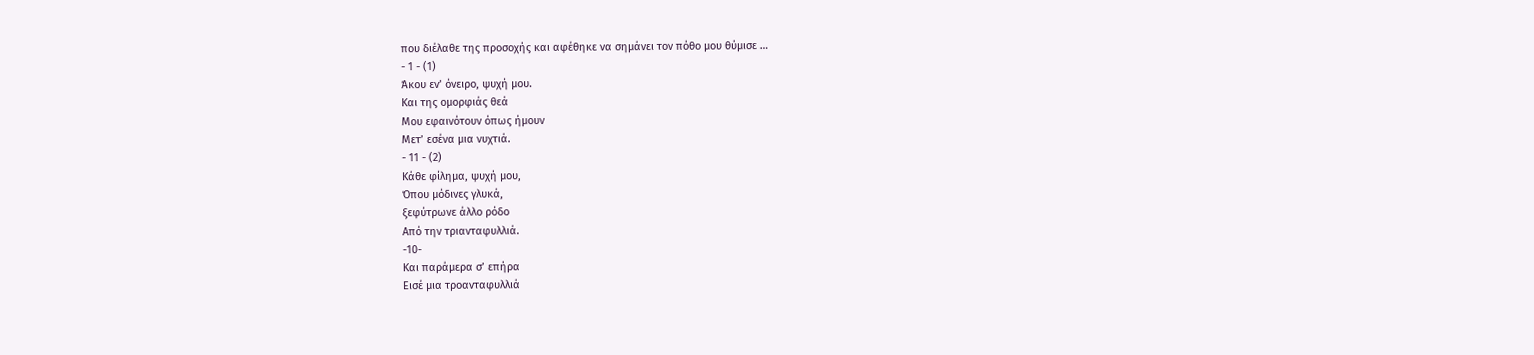που διέλαθε της προσοχής και αφέθηκε να σημάνει τον πόθο μου θύμισε …
- 1 - (1)
Άκου εν’ όνειρο, ψυχή μου.
Και της ομορφιάς θεά
Μου εφαινότουν όπως ήμουν
Μετ’ εσένα μια νυχτιά.
- 11 - (2)
Κάθε φίλημα, ψυχή μου,
Όπου μόδινες γλυκά,
ξεφύτρωνε άλλο ρόδο
Από την τριανταφυλλιά.
-10-
Και παράμερα σ’ επήρα
Εισέ μια τροανταφυλλιά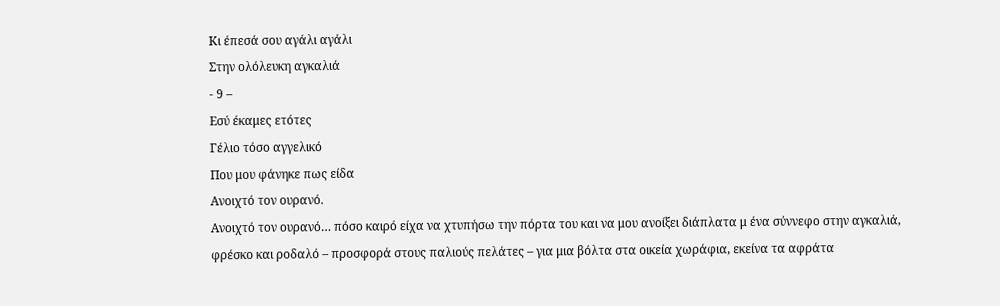Κι έπεσά σου αγάλι αγάλι
Στην ολόλευκη αγκαλιά
- 9 –
Εσύ έκαμες ετότες
Γέλιο τόσο αγγελικό
Που μου φάνηκε πως είδα
Ανοιχτό τον ουρανό.
Ανοιχτό τον ουρανό… πόσο καιρό είχα να χτυπήσω την πόρτα του και να μου ανοίξει διάπλατα μ ένα σύννεφο στην αγκαλιά, φρέσκο και ροδαλό – προσφορά στους παλιούς πελάτες – για μια βόλτα στα οικεία χωράφια, εκείνα τα αφράτα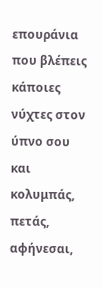επουράνια που βλέπεις κάποιες νύχτες στον ύπνο σου και κολυμπάς, πετάς, αφήνεσαι,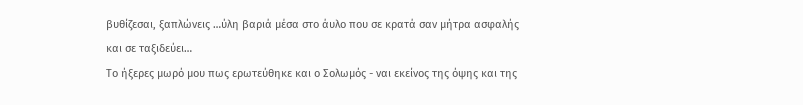βυθίζεσαι, ξαπλώνεις …ύλη βαριά μέσα στο άυλο που σε κρατά σαν μήτρα ασφαλής και σε ταξιδεύει…
Το ήξερες μωρό μου πως ερωτεύθηκε και ο Σολωμός - ναι εκείνος της όψης και της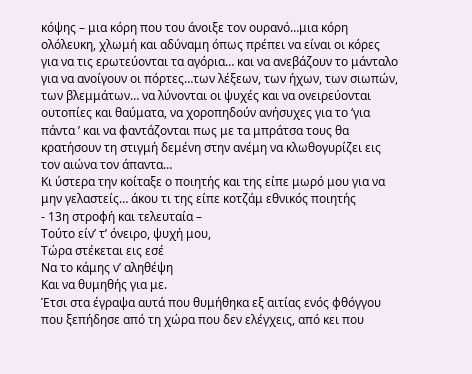κόψης – μια κόρη που του άνοιξε τον ουρανό…μια κόρη ολόλευκη, χλωμή και αδύναμη όπως πρέπει να είναι οι κόρες για να τις ερωτεύονται τα αγόρια… και να ανεβάζουν το μάνταλο για να ανοίγουν οι πόρτες…των λέξεων, των ήχων, των σιωπών, των βλεμμάτων… να λύνονται οι ψυχές και να ονειρεύονται ουτοπίες και θαύματα, να χοροπηδούν ανήσυχες για το ‘για πάντα ’ και να φαντάζονται πως με τα μπράτσα τους θα κρατήσουν τη στιγμή δεμένη στην ανέμη να κλωθογυρίζει εις τον αιώνα τον άπαντα…
Κι ύστερα την κοίταξε ο ποιητής και της είπε μωρό μου για να μην γελαστείς… άκου τι της είπε κοτζάμ εθνικός ποιητής
- 13η στροφή και τελευταία –
Τούτο είν’ τ’ όνειρο, ψυχή μου,
Τώρα στέκεται εις εσέ
Να το κάμης ν’ αληθέψη
Και να θυμηθής για με.
Έτσι στα έγραψα αυτά που θυμήθηκα εξ αιτίας ενός φθόγγου που ξεπήδησε από τη χώρα που δεν ελέγχεις, από κει που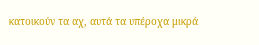κατοικούν τα αχ, αυτά τα υπέροχα μικρά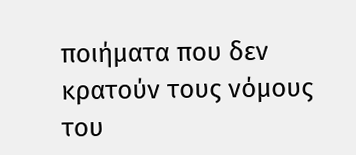ποιήματα που δεν κρατούν τους νόμους του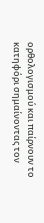ορθολογισμού και παίρνουν το κατηφόρι σημαίνοντας τον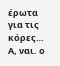έρωτα για τις κόρες…
Α, ναι. ο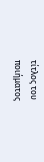τίτλος του ποιήματος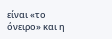είναι «το όνειρο» και η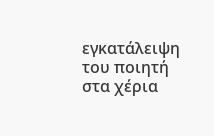εγκατάλειψη του ποιητή στα χέρια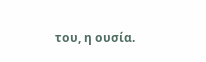του, η ουσία.